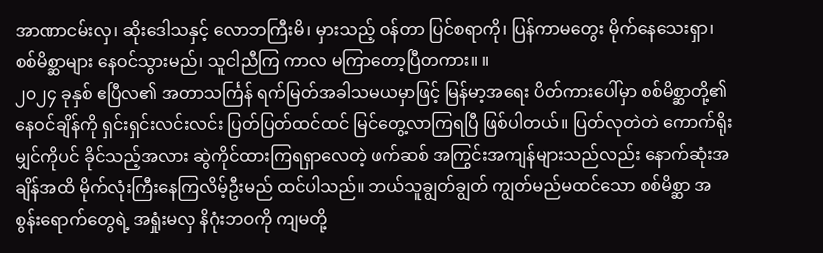အာဏာငမ်းလှ၊ ဆိုးဒေါသနှင့် လောဘကြီးမိ၊ မှားသည့် ဝန်တာ ပြင်စရာကို၊ ပြန်ကာမတွေး မိုက်နေသေးရှာ၊ စစ်မိစ္ဆာများ နေဝင်သွားမည်၊ သူငါညီကြ ကာလ မကြာတော့ပြီတကား။ ။
၂၀၂၄ ခုနှစ် ဧပြီလ၏ အတာသင်္ကြန် ရက်မြတ်အခါသမယမှာဖြင့် မြန်မာ့အရေး ပိတ်ကားပေါ်မှာ စစ်မိစ္ဆာတို့၏ နေဝင်ချိန်ကို ရှင်းရှင်းလင်းလင်း ပြတ်ပြတ်ထင်ထင် မြင်တွေ့လာကြရပြီ ဖြစ်ပါတယ်။ ပြတ်လုတဲတဲ ကောက်ရိုးမျှင်ကိုပင် ခိုင်သည့်အလား ဆွဲကိုင်ထားကြရရှာလေတဲ့ ဖက်ဆစ် အကြွင်းအကျန်များသည်လည်း နောက်ဆုံးအချိန်အထိ မိုက်လုံးကြီးနေကြလိမ့်ဦးမည် ထင်ပါသည်။ ဘယ်သူချွတ်ချွတ် ကျွတ်မည်မထင်သော စစ်မိစ္ဆာ အစွန်းရောက်တွေရဲ့ အရှုံးမလှ နိဂုံးဘဝကို ကျမတို့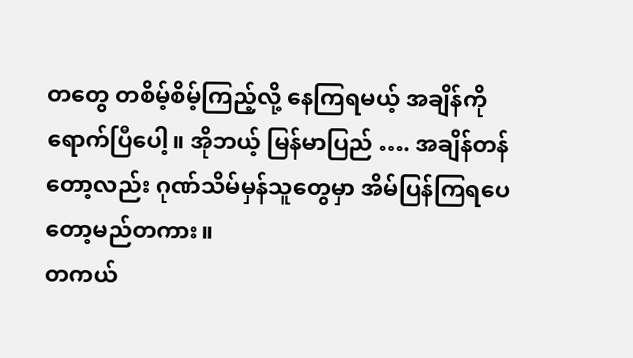တတွေ တစိမ့်စိမ့်ကြည့်လို့ နေကြရမယ့် အချိန်ကို ရောက်ပြီပေါ့။ အိုဘယ့် မြန်မာပြည် …. အချိန်တန်တော့လည်း ဂုဏ်သိမ်မှန်သူတွေမှာ အိမ်ပြန်ကြရပေတော့မည်တကား။
တကယ်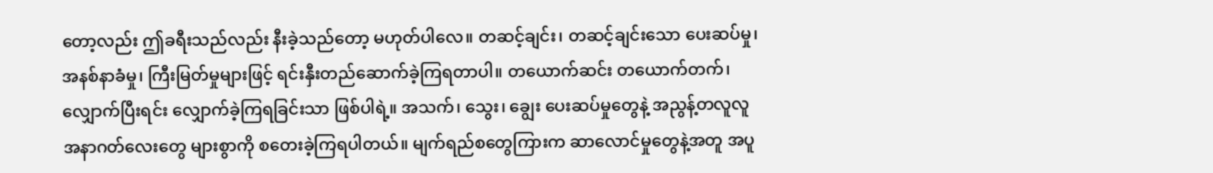တော့လည်း ဤခရီးသည်လည်း နီးခဲ့သည်တော့ မဟုတ်ပါလေ။ တဆင့်ချင်း၊ တဆင့်ချင်းသော ပေးဆပ်မှု၊ အနစ်နာခံမှု၊ ကြီးမြတ်မှုများဖြင့် ရင်းနှီးတည်ဆောက်ခဲ့ကြရတာပါ။ တယောက်ဆင်း တယောက်တက်၊ လျှောက်ပြီးရင်း လျှောက်ခဲ့ကြရခြင်းသာ ဖြစ်ပါရဲ့။ အသက်၊ သွေး၊ ချွေး ပေးဆပ်မှုတွေနဲ့ အညွန့်တလူလူ အနာဂတ်လေးတွေ များစွာကို စတေးခဲ့ကြရပါတယ်။ မျက်ရည်စတွေကြားက ဆာလောင်မှုတွေနဲ့အတူ အပူ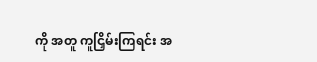ကို အတူ ကူငြှိမ်းကြရင်း အ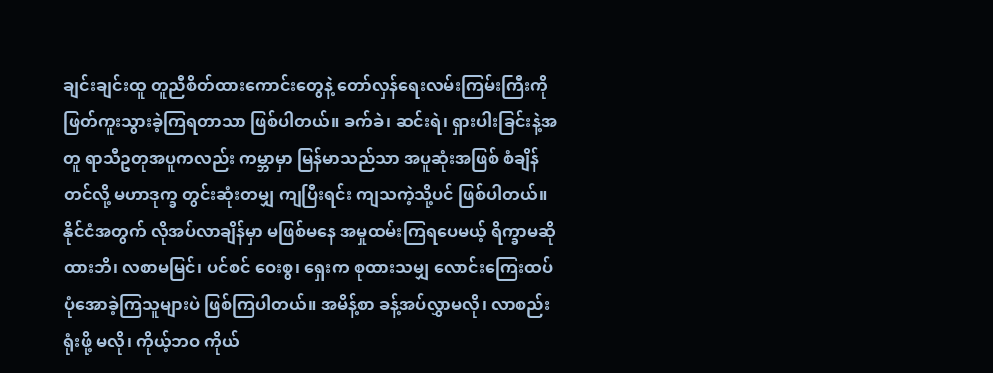ချင်းချင်းထူ တူညီစိတ်ထားကောင်းတွေနဲ့ တော်လှန်ရေးလမ်းကြမ်းကြီးကို ဖြတ်ကူးသွားခဲ့ကြရတာသာ ဖြစ်ပါတယ်။ ခက်ခဲ၊ ဆင်းရဲ၊ ရှားပါးခြင်းနဲ့အတူ ရာသီဥတုအပူကလည်း ကမ္ဘာမှာ မြန်မာသည်သာ အပူဆုံးအဖြစ် စံချိန်တင်လို့ မဟာဒုက္ခ တွင်းဆုံးတမျှ ကျပြီးရင်း ကျသကဲ့သို့ပင် ဖြစ်ပါတယ်။ နိုင်ငံအတွက် လိုအပ်လာချိန်မှာ မဖြစ်မနေ အမှုထမ်းကြရပေမယ့် ရိက္ခာမဆိုထားဘိ၊ လစာမမြင်၊ ပင်စင် ဝေးစွ၊ ရှေးက စုထားသမျှ လောင်းကြေးထပ် ပုံအောခဲ့ကြသူများပဲ ဖြစ်ကြပါတယ်။ အမိန့်စာ ခန့်အပ်လွှာမလို၊ လာစည်းရုံးဖို့ မလို၊ ကိုယ့်ဘဝ ကိုယ်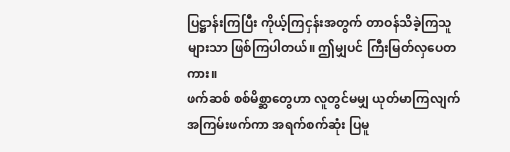ပြဋ္ဌာန်းကြပြီး ကိုယ့်ကြငှန်းအတွက် တာဝန်သိခဲ့ကြသူများသာ ဖြစ်ကြပါတယ်။ ဤမျှပင် ကြီးမြတ်လှပေတကား။
ဖက်ဆစ် စစ်မိစ္ဆာတွေဟာ လူတွင်မမျှ ယုတ်မာကြလျက် အကြမ်းဖက်ကာ အရက်စက်ဆုံး ပြမူ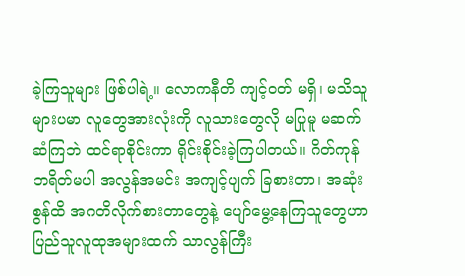ခဲ့ကြသူများ ဖြစ်ပါရဲ့။ လောကနီတိ ကျင့်ဝတ် မရှိ၊ မသိသူများပမာ လူတွေအားလုံးကို လူသားတွေလို မပြုမူ မဆက်ဆံကြဘဲ ထင်ရာစိုင်းကာ ရိုင်းစိုင်းခဲ့ကြပါတယ်။ ဂိတ်ကုန် ဘရိတ်မပါ အလွန်အမင်း အကျင့်ပျက် ခြစားတာ၊ အဆုံးစွန်ထိ အဂတိလိုက်စားတာတွေနဲ့ ပျော်မွေ့နေကြသူတွေဟာ ပြည်သူလူထုအများထက် သာလွန်ကြီး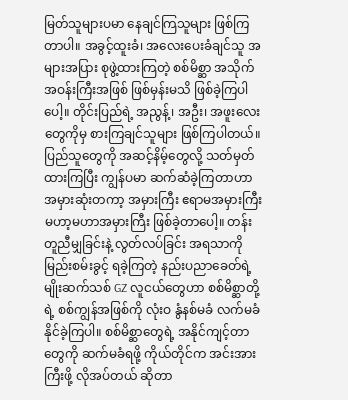မြတ်သူများပမာ နေချင်ကြသူများ ဖြစ်ကြတာပါ။ အခွင့်ထူးခံ၊ အလေးပေးခံချင်သူ အများအပြား စုဖွဲ့ထားကြတဲ့ စစ်မိစ္ဆာ အသိုက်အဝန်းကြီးအဖြစ် ဖြစ်မှန်းမသိ ဖြစ်ခဲ့ကြပါပေါ့။ တိုင်းပြည်ရဲ့ အညွန့်၊ အဦး၊ အဖူးလေးတွေကိုမှ စားကြချင်သူများ ဖြစ်ကြပါတယ်။ ပြည်သူတွေကို အဆင့်နိမ့်တွေလို့ သတ်မှတ်ထားကြပြီး ကျွန်ပမာ ဆက်ဆံခဲ့ကြတာဟာ အမှားဆုံးတကာ့ အမှားကြီး ဧရာမအမှားကြီး မဟာ့မဟာအမှားကြီး ဖြစ်ခဲ့တာပေါ့။ တန်းတူညီမျှခြင်းနဲ့ လွတ်လပ်ခြင်း အရသာကို မြည်းစမ်းခွင့် ရခဲ့ကြတဲ့ နည်းပညာခေတ်ရဲ့ မျိုးဆက်သစ် GZ လူငယ်တွေဟာ စစ်မိစ္ဆာတို့ရဲ့ စစ်ကျွန်အဖြစ်ကို လုံးဝ နွံနစ်မခံ လက်မခံနိုင်ခဲ့ကြပါ။ စစ်မိစ္ဆာတွေရဲ့ အနိုင်ကျင့်တာတွေကို ဆက်မခံရဖို့ ကိုယ်တိုင်က အင်းအားကြီးဖို့ လိုအပ်တယ် ဆိုတာ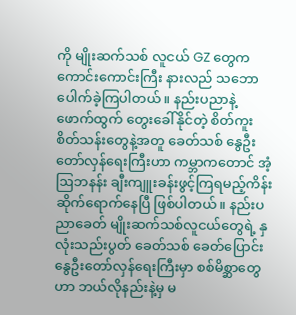ကို မျိုးဆက်သစ် လူငယ် GZ တွေက ကောင်းကောင်းကြီး နားလည် သဘောပေါက်ခဲ့ကြပါတယ်။ နည်းပညာနဲ့ ဖောက်ထွက် တွေးခေါ်နိုင်တဲ့ စိတ်ကူးစိတ်သန်းတွေနဲ့အတူ ခေတ်သစ် နွေဦးတော်လှန်ရေးကြီးဟာ ကမ္ဘာကတောင် အံ့ဩဘနန်း ချီးကျူးခန်းဖွင့်ကြရမည့်ကိန်း ဆိုက်ရောက်နေပြီ ဖြစ်ပါတယ်။ နည်းပညာခေတ် မျိုးဆက်သစ်လူငယ်တွေရဲ့ နှလုံးသည်းပွတ် ခေတ်သစ် ခေတ်ပြောင်း နွေဦးတော်လှန်ရေးကြီးမှာ စစ်မိစ္ဆာတွေဟာ ဘယ်လိုနည်းနဲ့မှ မ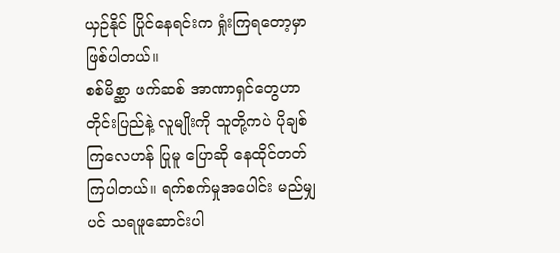ယှဉ်နိုင် ပြိုင်နေရင်းက ရှုံးကြရတော့မှာ ဖြစ်ပါတယ်။
စစ်မိစ္ဆာ ဖက်ဆစ် အာဏာရှင်တွေဟာ တိုင်းပြည်နဲ့ လူမျိုးကို သူတို့ကပဲ ပိုချစ်ကြလေဟန် ပြုမူ ပြောဆို နေထိုင်တတ်ကြပါတယ်။ ရက်စက်မှုအပေါင်း မည်မျှပင် သရဖူဆောင်းပါ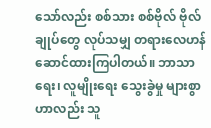သော်လည်း စစ်သား စစ်ဗိုလ် ဗိုလ်ချုပ်တွေ လုပ်သမျှ တရားလေဟန် ဆောင်ထားကြပါတယ်။ ဘာသာရေး၊ လူမျိုးရေး သွေးခွဲမှု များစွာဟာလည်း သူ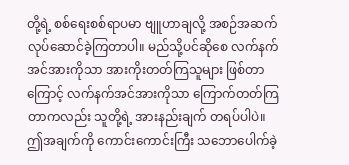တို့ရဲ့ စစ်ရေးစစ်ရာပမာ ဗျူဟာချလို့ အစဉ်အဆက် လုပ်ဆောင်ခဲ့ကြတာပါ။ မည်သို့ပင်ဆိုစေ လက်နက်အင်အားကိုသာ အားကိုးတတ်ကြသူများ ဖြစ်တာကြောင့် လက်နက်အင်အားကိုသာ ကြောက်တတ်ကြတာကလည်း သူတို့ရဲ့ အားနည်းချက် တရပ်ပါပဲ။ ဤအချက်ကို ကောင်းကောင်းကြီး သဘောပေါက်ခဲ့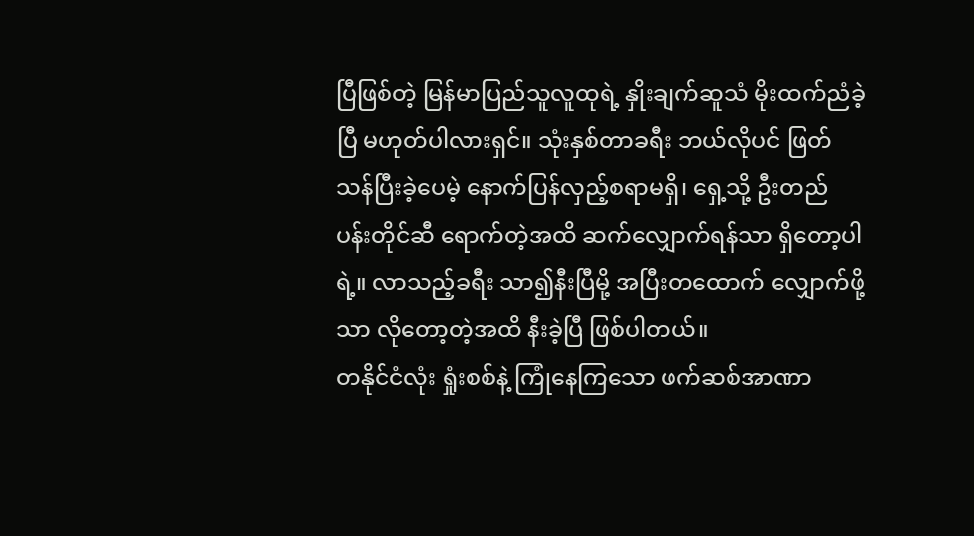ပြီဖြစ်တဲ့ မြန်မာပြည်သူလူထုရဲ့ နှိုးချက်ဆူသံ မိုးထက်ညံခဲ့ပြီ မဟုတ်ပါလားရှင်။ သုံးနှစ်တာခရီး ဘယ်လိုပင် ဖြတ်သန်ပြီးခဲ့ပေမဲ့ နောက်ပြန်လှည့်စရာမရှိ၊ ရှေ့သို့ ဦးတည် ပန်းတိုင်ဆီ ရောက်တဲ့အထိ ဆက်လျှောက်ရန်သာ ရှိတော့ပါရဲ့။ လာသည့်ခရီး သာ၍နီးပြီမို့ အပြီးတထောက် လျှောက်ဖို့သာ လိုတော့တဲ့အထိ နီးခဲ့ပြီ ဖြစ်ပါတယ်။
တနိုင်ငံလုံး ရှုံးစစ်နဲ့ ကြုံနေကြသော ဖက်ဆစ်အာဏာ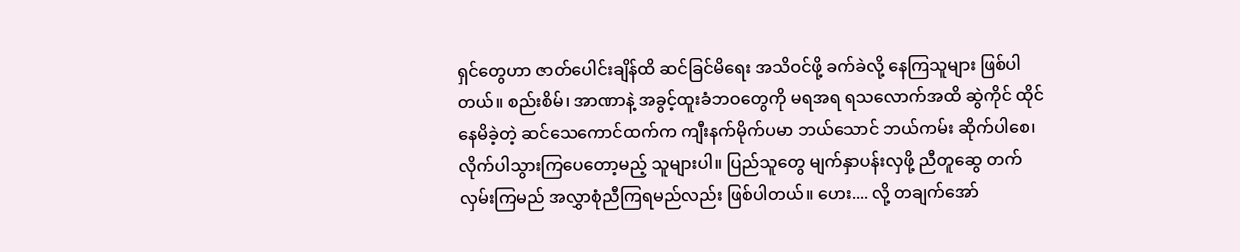ရှင်တွေဟာ ဇာတ်ပေါင်းချိန်ထိ ဆင်ခြင်မိရေး အသိဝင်ဖို့ ခက်ခဲလို့ နေကြသူများ ဖြစ်ပါတယ်။ စည်းစိမ်၊ အာဏာနဲ့ အခွင့်ထူးခံဘဝတွေကို မရအရ ရသလောက်အထိ ဆွဲကိုင် ထိုင်နေမိခဲ့တဲ့ ဆင်သေကောင်ထက်က ကျီးနက်မိုက်ပမာ ဘယ်သောင် ဘယ်ကမ်း ဆိုက်ပါစေ၊ လိုက်ပါသွားကြပေတော့မည့် သူများပါ။ ပြည်သူတွေ မျက်နှာပန်းလှဖို့ ညီတူဆွေ တက်လှမ်းကြမည် အလွှာစုံညီကြရမည်လည်း ဖြစ်ပါတယ်။ ဟေး.... လို့ တချက်အော်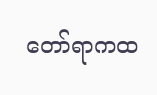တော်ရာကထ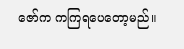ဇော်က ကကြရပေတော့မည်။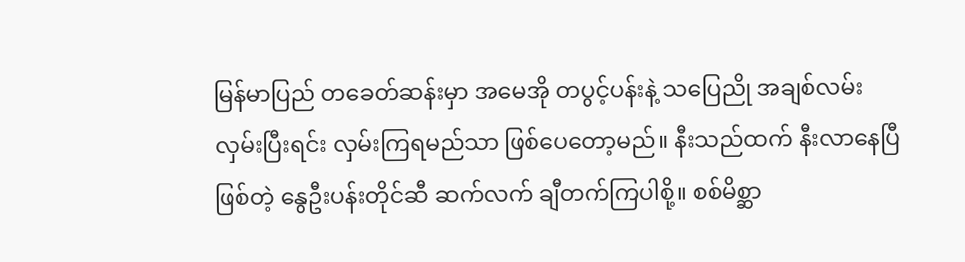မြန်မာပြည် တခေတ်ဆန်းမှာ အမေအို တပွင့်ပန်းနဲ့ သပြေညို အချစ်လမ်း လှမ်းပြီးရင်း လှမ်းကြရမည်သာ ဖြစ်ပေတော့မည်။ နီးသည်ထက် နီးလာနေပြီဖြစ်တဲ့ နွေဦးပန်းတိုင်ဆီ ဆက်လက် ချီတက်ကြပါစို့။ စစ်မိစ္ဆာ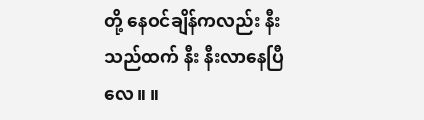တို့ နေဝင်ချိန်ကလည်း နီးသည်ထက် နီး နီးလာနေပြီလေ။ ။